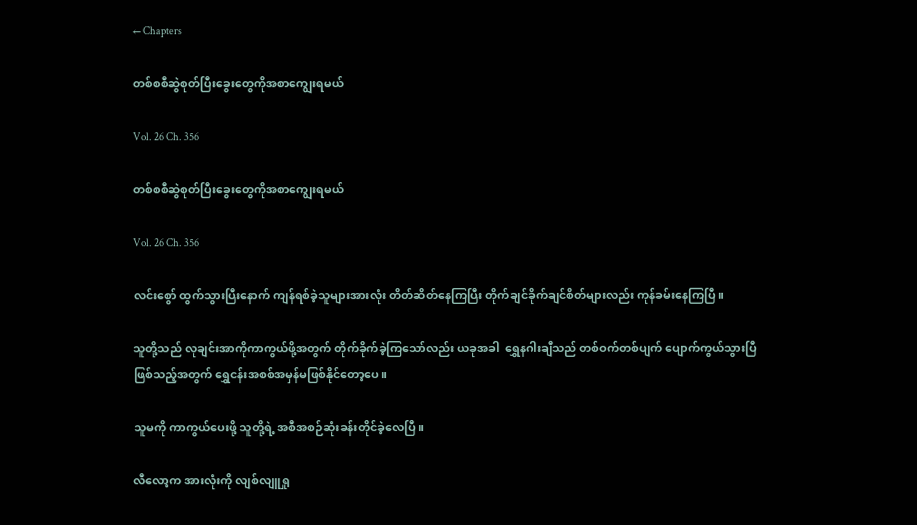← Chapters

တစ်စစီဆွဲစုတ်ပြီးခွေးတွေကိုအစာကျွေးရမယ်

Vol. 26 Ch. 356

တစ်စစီဆွဲစုတ်ပြီးခွေးတွေကိုအစာကျွေးရမယ်

Vol. 26 Ch. 356

လင်းစွော် ထွက်သွားပြီးနောက် ကျန်ရစ်ခဲ့သူများအားလုံး တိတ်ဆိတ်နေကြပြီး တိုက်ချင်ခိုက်ချင်စိတ်များလည်း ကုန်ခမ်းနေကြပြီ။

သူတို့သည် လုချင်းအာကိုကာကွယ်ဖို့အတွက် တိုက်ခိုက်ခဲ့ကြသော်လည်း ယခုအခါ  ရွှေနဂါးချီသည် တစ်ဝက်တစ်ပျက် ပျောက်ကွယ်သွားပြီဖြစ်သည့်အတွက် ရွှေငန်းအစစ်အမှန်မဖြစ်နိုင်တော့ပေ။

သူမကို ကာကွယ်ပေးဖို့ သူတို့ရဲ့ အစီအစဉ်ဆုံးခန်းတိုင်ခဲ့လေပြီ။

လီလော့က အားလုံးကို လျစ်လျူရှု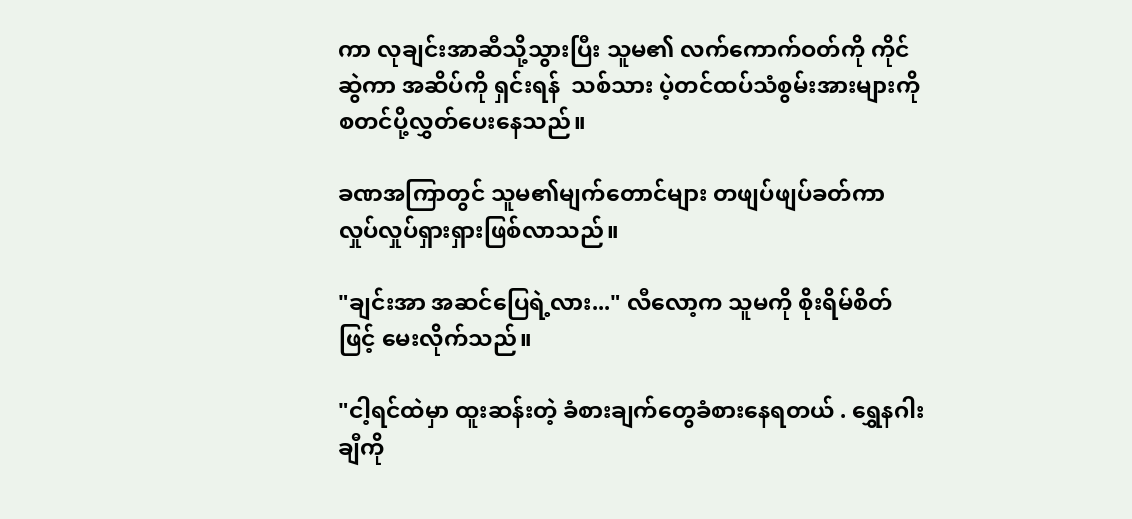ကာ လုချင်းအာဆီသို့သွားပြီး သူမ၏ လက်ကောက်ဝတ်ကို ကိုင်ဆွဲကာ အဆိပ်ကို ရှင်းရန်  သစ်သား ပဲ့တင်ထပ်သံစွမ်းအားများကို စတင်ပို့လွှတ်ပေးနေသည်။

ခဏအကြာတွင် သူမ၏မျက်တောင်များ တဖျပ်ဖျပ်ခတ်ကာ လှုပ်လှုပ်ရှားရှားဖြစ်လာသည်။

"ချင်းအာ အဆင်ပြေရဲ့လား..." လီလော့က သူမကို စိုးရိမ်စိတ်ဖြင့် မေးလိုက်သည်။

"ငါ့ရင်ထဲမှာ ထူးဆန်းတဲ့ ခံစားချက်တွေခံစားနေရတယ် . ရွှေနဂါးချီကို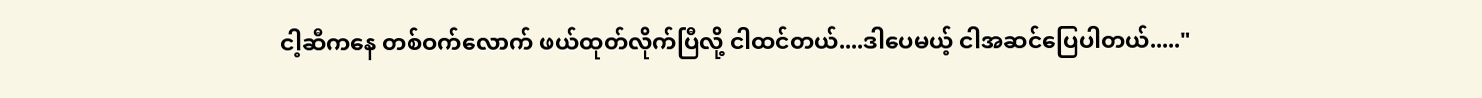ငါ့ဆီကနေ တစ်ဝက်လောက် ဖယ်ထုတ်လိုက်ပြီလို့ ငါထင်တယ်....ဒါပေမယ့် ငါအဆင်ပြေပါတယ်....."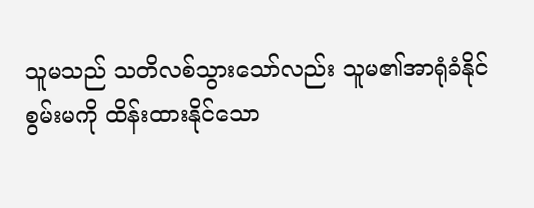သူမသည် သတိလစ်သွားသော်လည်း သူမ၏အာရုံခံနိုင်စွမ်းမကို ထိန်းထားနိုင်သော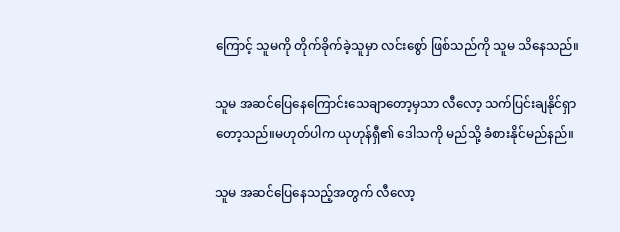ကြောင့် သူမကို တိုက်ခိုက်ခဲ့သူမှာ လင်းစွော် ဖြစ်သည်ကို သူမ သိနေသည်။

သူမ အဆင်ပြေနေကြောင်းသေချာတော့မှသာ လီလော့ သက်ပြင်းချနိုင်ရှာတော့သည်။မဟုတ်ပါက ယုဟုန်ရှီ၏ ဒေါသကို မည်သို့ ခံစားနိုင်မည်နည်။

သူမ အဆင်ပြေနေသည့်အတွက် လီလော့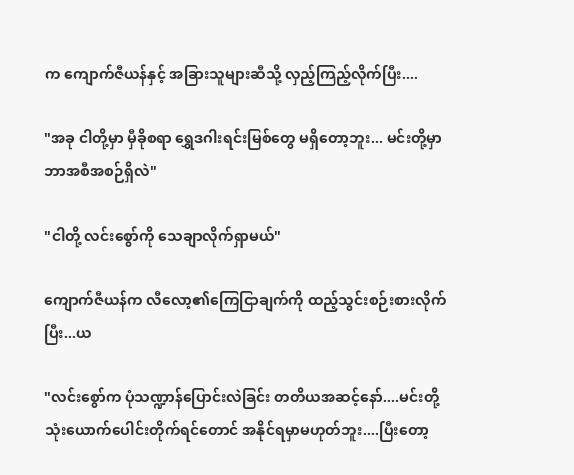က ကျောက်ဇီယန်နှင့် အခြားသူများဆီသို့ လှည့်ကြည့်လိုက်ပြီး....

"အခု ငါတို့မှာ မှီခိုစရာ ရွှေဒဂါးရင်းမြစ်တွေ မရှိတော့ဘူး... မင်းတို့မှာ ဘာအစီအစဉ်ရှိလဲ"

"ငါတို့ လင်းစွော်ကို သေချာလိုက်ရှာမယ်"

ကျောက်ဇီယန်က လီလော့၏ကြေငြာချက်ကို ထည့်သွင်းစဉ်းစားလိုက်ပြီး...ယ

"လင်းစွော်က ပုံသဏ္ဍာန်ပြောင်းလဲခြင်း တတိယအဆင့်နော်....မင်းတို့ သုံးယောက်ပေါင်းတိုက်ရင်တောင် အနိုင်ရမှာမဟုတ်ဘူး....ပြီးတော့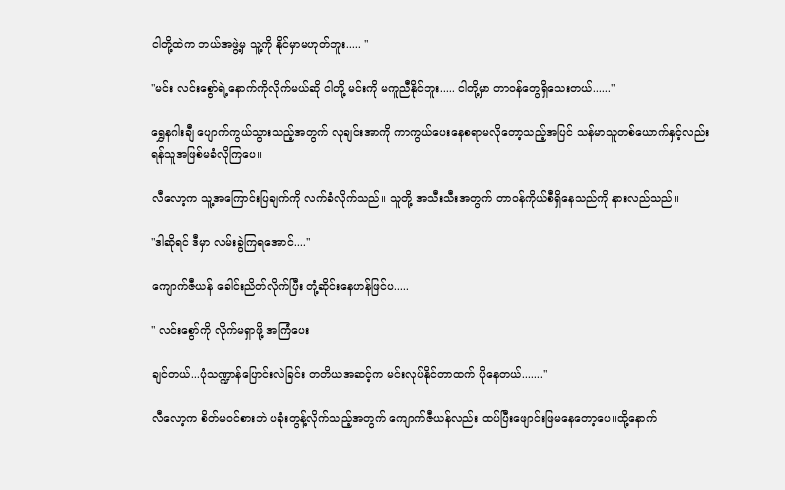ငါတို့ထဲက ဘယ်အဖွဲ့မှ သူ့ကို နိုင်မှာမဟုတ်ဘူး..... "

"မင်း လင်းစွော်ရဲ့နောက်ကိုလိုက်မယ်ဆို ငါတို့ မင်းကို မကူညီနိုင်ဘူး..... ငါတို့မှာ တာဝန်တွေရှိသေးတယ်......"

ရွှေနဂါးချီ ပျောက်ကွယ်သွားသည့်အတွက် လုချင်းအာကို ကာကွယ်ပေးနေစရာမလိုတော့သည့်အပြင် သန်မာသူတစ်ယောက်နှင့်လည်း ရန်သူအဖြစ်မခံလိုကြပေ။

လီလော့က သူ့အကြောင်းပြချက်ကို လက်ခံလိုက်သည်။ သူတို့ အသီးသီးအတွက် တာဝန်ကိုယ်စီရှိနေသည်ကို နားလည်သည်။

"ဒါဆိုရင် ဒီမှာ လမ်းခွဲကြရအောင်...."

ကျောက်ဇီယန် ခေါင်းညိတ်လိုက်ပြီး တုံ့ဆိုင်းနေဟန်ဖြင်ပ.....

" လင်းစွော်ကို လိုက်မရှာဖို့ အကြံပေး

ချင်တယ်...ပုံသဏ္ဍာန်ပြောင်းလဲခြင်း တတိယအဆင့်က မင်းလုပ်နိုင်တာထက် ပိုနေတယ်......."

လီလော့က စိတ်မ၀င်စားဘဲ ပခုံးတွန့်လိုက်သည့်အတွက် ကျောက်ဇီယန်လည်း ထပ်ပြီးဖျောင်းဖြမနေတော့ပေ။ထို့နောက်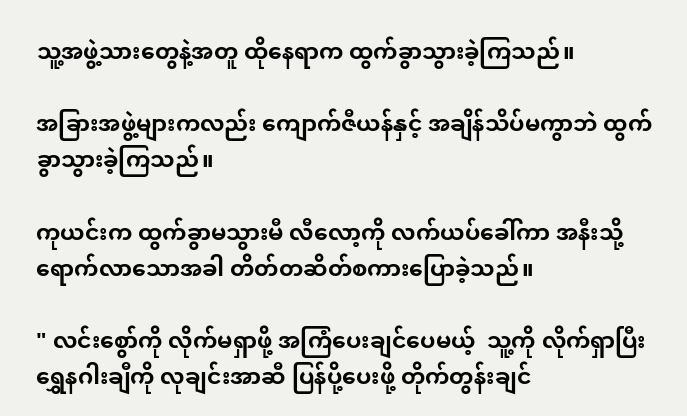သူ့အဖွဲ့သားတွေနဲ့အတူ ထိုနေရာက ထွက်ခွာသွားခဲ့ကြသည်။

အခြားအဖွဲ့များကလည်း ကျောက်ဇီယန်နှင့် အချိန်သိပ်မကွာဘဲ ထွက်ခွာသွားခဲ့ကြသည်။

ကုယင်းက ထွက်ခွာမသွားမီ လီလော့ကို လက်ယပ်ခေါ်ကာ အနီးသို့ရောက်လာသောအခါ တိတ်တဆိတ်စကားပြောခဲ့သည်။

" လင်းစွော်ကို လိုက်မရှာဖို့ အကြံပေးချင်ပေမယ့်  သူ့ကို လိုက်ရှာပြီး ရွှေနဂါးချီကို လုချင်းအာဆီ ပြန်ပို့ပေးဖို့ တိုက်တွန်းချင်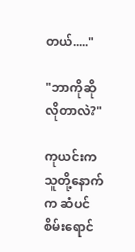တယ်....."

"ဘာကိုဆိုလိုတာလဲ?"

ကုယင်းက သူတို့နောက်က ဆံပင်စိမ်းရောင်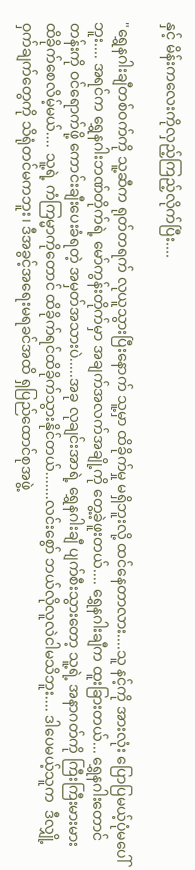နှင့် မိန်းကလေးကိုလှည့်ကြည့်လိုက်ပြီး....

"ရွှေနဂါးချီတစ်ဝက်ကို သူ့ဆီက ရုတ်တရက် လုယူသွားပြီးနောက် သူ့မှာ ထိခိုက်မှု မရှိဘူးလို့ ထင်နေတာလား....သူ နင့်ကို အားလုံး ပြောပြမယ့်ပုံမပေါ်ဘူး.... အရင်က ရွှေနဂါးဘဏ်တိုက်ရဲ့ မော်ကွန်းတိုက်မှာ အချက်အလက်အချို့ကို တွေ့ခဲ့ဖူးတယ်.... ရွှေနဂါးချီက ထူးခြားတယ်... ရွှေနဂါးတောင်တန်းကို ဝင်ရောက်ဖို့ ကောင်းချီးပေးခံရတဲ့ အမှတ်အသားပဲ.....အခု လုချင်းအာရဲ့ ရွှေနဂါးချီ ပျက်စီးသွားတော့ သူ့ရဲ့ အနာဂတ်ကို ကြီးကြီးမားမား ထိခိုက်စေလိမ့်မယ်.... သူ့ရဲ့ ကံကြမ္မာကိုတောင် ထိခိုက်ရင်ထိခိုက်သွားနိုင်တယ်.......လင်းစွော် ဘယ်လိုလူလဲငါမသိဘူး.... ဒါပေမယ့်သူက  ဒီလျှို့ဝှက်ချက်တွေကို သိရုံတင်မကဘူး၊ ဒီအခွင့်အရေးမရခင်အထိ ရှပြည်ထောင်စုအဖွဲ့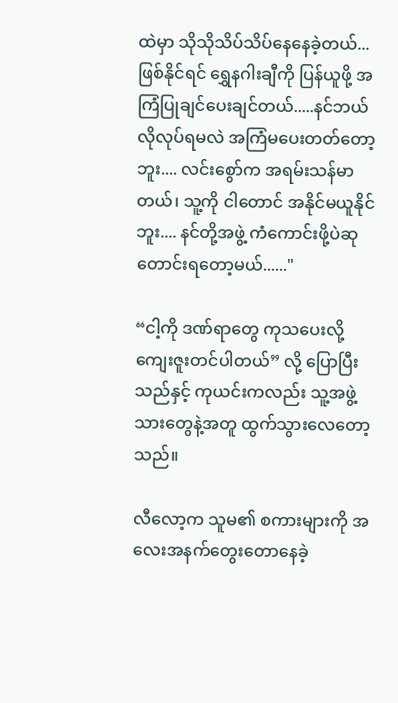ထဲမှာ သိုသိုသိပ်သိပ်နေနေခဲ့တယ်...ဖြစ်နိုင်ရင် ရွှေနဂါးချီကို ပြန်ယူဖို့ အကြံပြုချင်ပေးချင်တယ်.....နင်ဘယ်လိုလုပ်ရမလဲ အကြံမပေးတတ်တော့ဘူး.... လင်းစွော်က အရမ်းသန်မာတယ်၊ သူ့ကို ငါတောင် အနိုင်မယူနိုင်ဘူး.... နင်တို့အဖွဲ့ ကံကောင်းဖို့ပဲဆုတောင်းရတော့မယ်......"

“ငါ့ကို ဒဏ်ရာတွေ ကုသပေးလို့ ကျေးဇူးတင်ပါတယ်” လို့ ပြောပြီးသည်နှင့် ကုယင်းကလည်း သူ့အဖွဲ့သားတွေနဲ့အတူ ထွက်သွားလေတော့သည်။

လီလော့က သူမ၏ စကားများကို အလေးအနက်တွေးတောနေခဲ့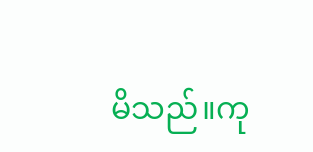မိသည်။ကု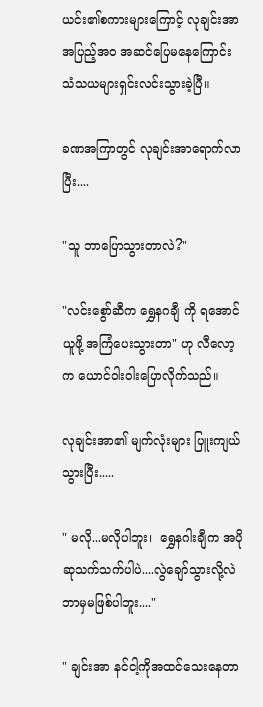ယင်း၏စကားများကြောင့် လုချင်းအာ အပြည့်အဝ အဆင်ပြေမနေကြောင်း သံသယများရှင်းလင်းသွားခဲ့ပြီ။

ခဏအကြာတွင် လုချင်းအာရောက်လာပြီး....

"သူ ဘာပြောသွားတာလဲ?"

"လင်းစွော်ဆီက ရွှေနဂချီ ကို ရအောင်ယူဖို့ အကြံပေးသွားတာ" ဟု လီလော့ က ယောင်ဝါးဝါးပြောလိုက်သည်။

လုချင်းအာ၏ မျက်လုံးများ ပြူးကျယ်သွားပြီး.....

" မလို...မလိုပါဘူး၊  ရွှေနဂါးချီက အပိုဆုသက်သက်ပါပဲ....လွဲချော်သွားလို့လဲဘာမှမဖြစ်ပါဘူး...."

" ချင်းအာ နင်ငါ့ကိုအထင်သေးနေတာ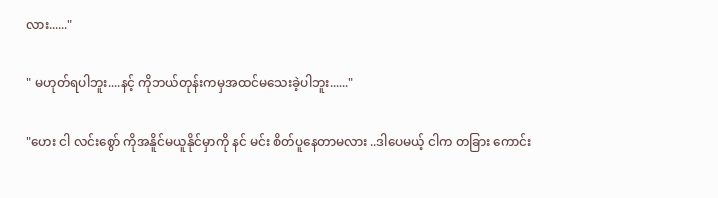လား......"

" မဟုတ်ရပါဘူး....နင့် ကိုဘယ်တုန်းကမှအထင်မသေးခဲ့ပါဘူး......"

"ဟေး ငါ လင်းစွော် ကိုအနိူင်မယူနိုင်မှာကို နင် မင်း စိတ်ပူနေတာမလား ..ဒါပေမယ့် ငါက တခြား ကောင်း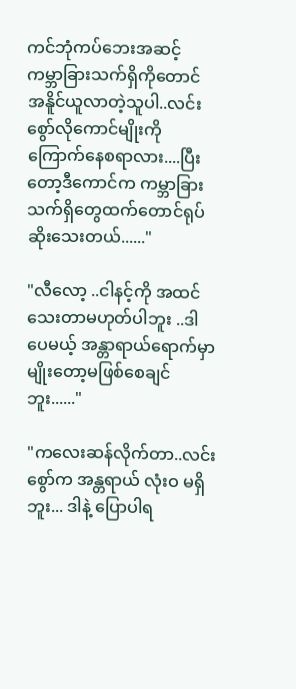ကင်ဘုံကပ်ဘေးအဆင့် ကမ္ဘာခြားသက်ရှိကိုတောင် အနိူင်ယူလာတဲ့သူပါ..လင်းစွော်လိုကောင်မျိုးကိုကြောက်နေစရာလား....ပြီးတော့ဒီကောင်က ကမ္ဘာခြားသက်ရှိတွေထက်တောင်ရုပ်ဆိုးသေးတယ်......"

"လီလော့ ..ငါနင့်ကို အထင်သေးတာမဟုတ်ပါဘူး ..ဒါပေမယ့် အန္တာရာယ်ရောက်မှာမျိုးတော့မဖြစ်စေချင်ဘူး......"

"ကလေးဆန်လိုက်တာ..လင်းစွော်က အန္တရာယ် လုံးဝ မရှိဘူး... ဒါနဲ့ ပြောပါရ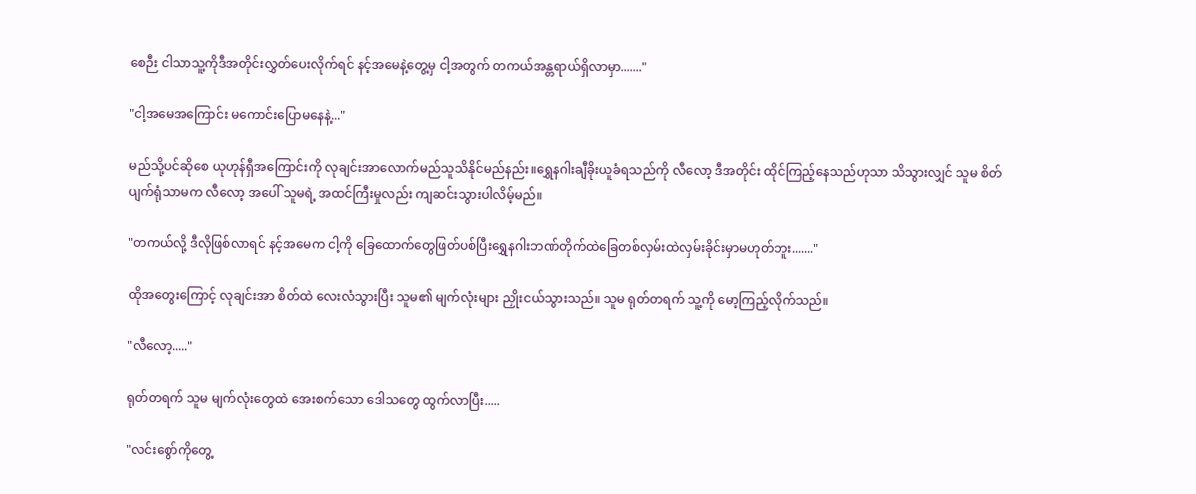စေဉီး ငါသာသူ့ကိုဒီအတိုင်းလွှတ်ပေးလိုက်ရင် နင့်အမေနဲ့တွေ့မှ ငါ့အတွက် တကယ်အန္တရာယ်ရှိလာမှာ......."

"ငါ့အမေအကြောင်း မကောင်းပြောမနေနဲ့..."

မည်သို့ပင်ဆိုစေ ယုဟုန်ရှီအကြောင်းကို လုချင်းအာလောက်မည်သူသိနိုင်မည်နည်း။ရွှေနဂါးချီခိုးယူခံရသည်ကို လီလော့ ဒီအတိုင်း ထိုင်ကြည့်နေသည်ဟုသာ သိသွားလျှင် သူမ စိတ်ပျက်ရုံသာမက လီလော့ အပေါ် သူမရဲ့ အထင်ကြီးမှုလည်း ကျဆင်းသွားပါလိမ့်မည်။

"တကယ်လို့ ဒီလိုဖြစ်လာရင် နင့်အမေက ငါ့ကို ခြေထောက်တွေဖြတ်ပစ်ပြီးရွှေနဂါးဘဏ်တိုက်ထဲခြေတစ်လှမ်းထဲလှမ်းခိုင်းမှာမဟုတ်ဘူး......."

ထိုအတွေးကြောင့် လုချင်းအာ စိတ်ထဲ လေးလံသွားပြီး သူမ၏ မျက်လုံးများ ညှိုးငယ်သွားသည်။ သူမ ရုတ်တရက် သူ့ကို မော့ကြည့်လိုက်သည်။

"လီလော့....."

ရုတ်တရက် သူမ မျက်လုံးတွေထဲ အေးစက်သော ဒေါသတွေ ထွက်လာပြီး.....

"လင်းစွော်ကိုတွေ့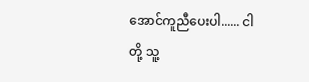အောင်ကူညီပေးပါ...... ငါတို့ သူ့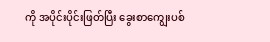ကို အပိုင်းပိုင်းဖြတ်ပြီး ခွေးစာကျွေးပစ်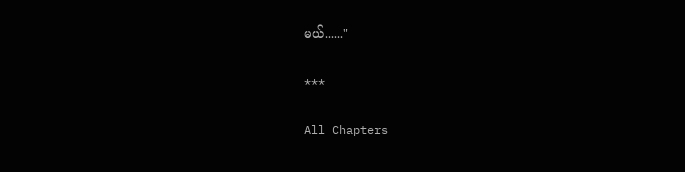မယ်......"

***

All Chapters